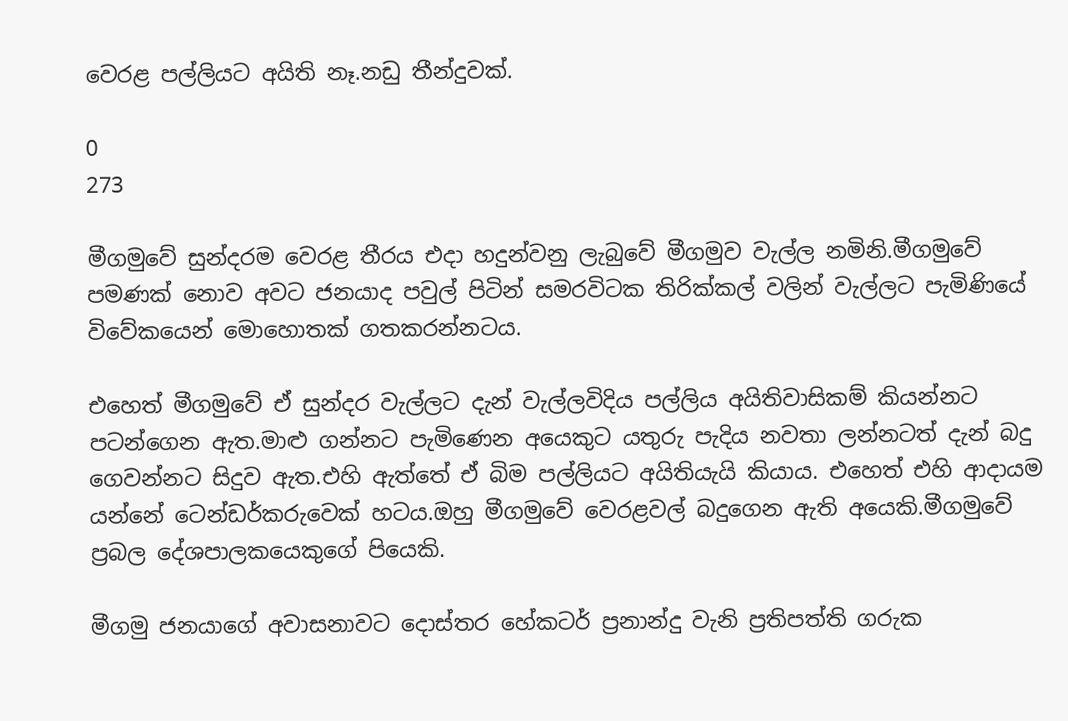වෙරළ පල්ලියට අයිති නෑ.නඩු තීන්දුවක්.

0
273

මීගමුවේ සුන්දරම වෙරළ තීරය එදා හදුන්වනු ලැබුවේ මීගමුව වැල්ල නමිනි.මීගමුවේ පමණක් නොව අවට ජනයාද පවුල් පිටින් සමරවිටක තිරික්කල් වලින් වැල්ලට පැමිණියේ විවේකයෙන් මොහොතක් ගතකරන්නටය.

එහෙත් මීගමුවේ ඒ සුන්දර වැල්ලට දැන් වැල්ලවිදිය පල්ලිය අයිතිවාසිකම් කියන්නට පටන්ගෙන ඇත.මාළු ගන්නට පැමිණෙන අයෙකුට යතුරු පැදිය නවතා ලන්නටත් දැන් බදු ගෙවන්නට සිදුව ඇත.එහි ඇත්තේ ඒ බිම පල්ලියට අයිතියැයි කියාය. එහෙත් එහි ආදායම යන්නේ ටෙන්ඩර්කරුවෙක් හටය.ඔහු මීගමුවේ වෙරළවල් බදුගෙන ඇති අයෙකි.මීගමුවේ ප්‍රබල දේශපාලකයෙකුගේ පියෙකි.

මීගමු ජනයාගේ අවාසනාවට දොස්තර හේකටර් ප්‍රනාන්දු වැනි ප්‍රතිපත්ති ගරුක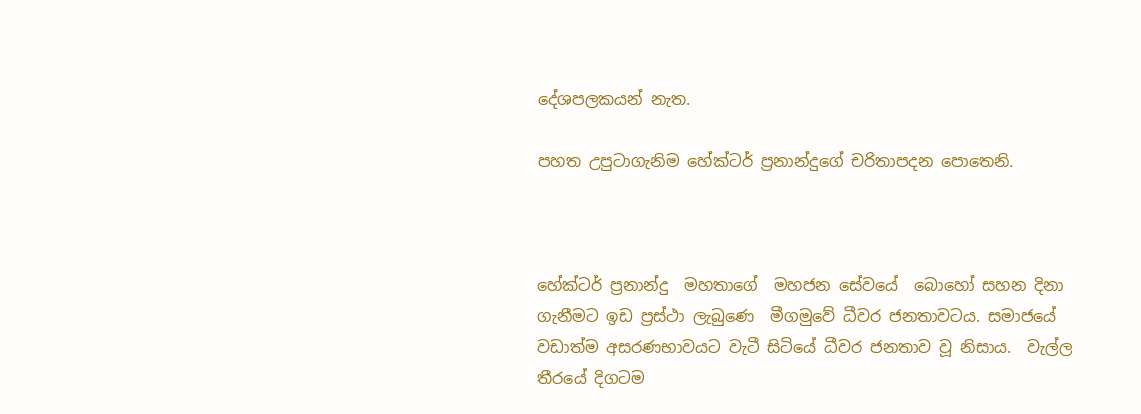දේශපලකයන් නැත.

පහත උපුටාගැනිම හේක්ටර් ප්‍රනාන්දුගේ චරිතාපදන පොතෙනි.



හේක්ටර් ප්‍රනාන්දු  මහතාගේ  මහජන සේවයේ  බොහෝ සහන දිනා ගැනීමට ඉඩ ප්‍රස්ථා ලැබුණෙ  මීගමුවේ ධීවර ජනතාවටය. සමාජයේ වඩාත්ම අසරණභාවයට වැටී සිටියේ ධීවර ජනතාව වූ නිසාය.  වැල්ල තීරයේ දිගටම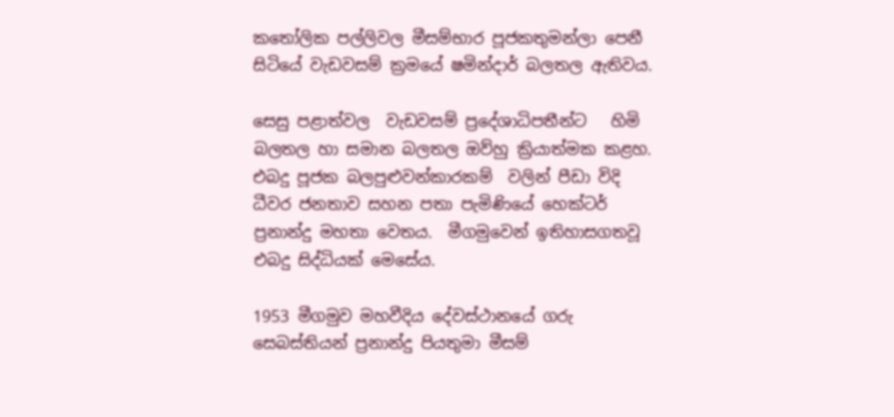කතෝලික පල්ලිවල මීසම්භාර පූජකතුමන්ලා පෙනී සිටියේ වැඩවසම් ක්‍රමයේ ෂමින්දාර් බලතල ඇතිවය.

සෙසු පළාත්වල  වැඩවසම් ප්‍රදේශාධිපතීන්ට   හිමි බලතල හා සමාන බලතල ඔව්හු ක්‍රියාත්මක කළහ.  එබදු පූජක බලපුළුවන්කාරකම්  වලින් පීඩා විදි ධීවර ජනතාව සහන පතා පැමිණියේ හෙක්ටර් ප්‍රනාන්දු මහතා වෙතය.  මීගමුවෙන් ඉතිහාසගතවූ  එබදු සිද්ධියක් මෙසේය.

1953 මීගමුව මහවීදිය දේවස්ථානයේ ගරු සෙබස්තියන් ප්‍රනාන්දු පියතුමා මීසම්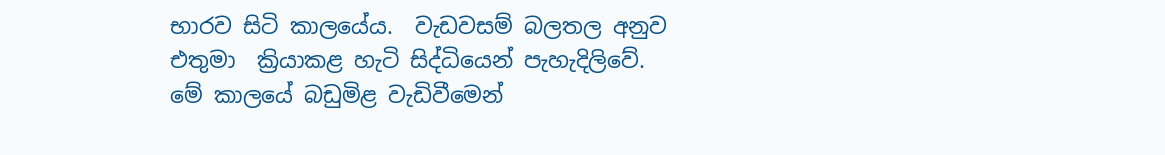භාරව සිටි කාලයේය.  වැඩවසම් බලතල අනුව එතුමා  ක්‍රියාකළ හැටි සිද්ධියෙන් පැහැදිලිවේ.
මේ කාලයේ බඩුමිළ වැඩිවීමෙන්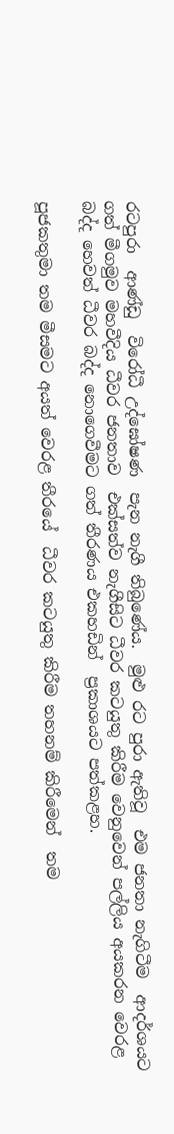රටපුරා  ආණ්ඩු  විරෝධී උද්ඝෝෂණ  පැන නැගී තිබුණේය.  මුළු රට පුරා ඇතිවූ  එම ජනතා නැගිටීම  ආදර්ශයට ගත් මීගමුව මහවීදිය ධීවර ජනතාව  එක්සත්ව නැගීසිට ධීවර කටයුතු කිරීම වෙනුවෙන් පල්ලිය අයකරන වෙරළ බද්ද හෙවත් ධීවර බද්ද නොගෙවීමට ගත් තීරණය එකහඩින්  ප්‍රකාශයට පත්කළහ.

පූජකතුමා තම මීසමට අයත් වෙරළ තීරයේ  ධීවර කටයුතු කිරීම තහනම් කිරීමෙන්  තම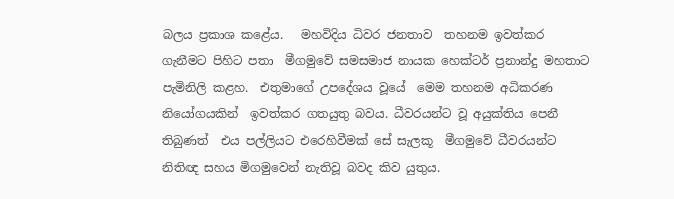බලය ප්‍රකාශ කළේය.   මහවිදිය ධිවර ජනතාව  තහනම ඉවත්කර ගැනීමට පිහිට පතා  මීගමුවේ සමසමාජ නායක හෙක්ටර් ප්‍රනාන්දු මහතාට පැමිනිලි කළහ.  එතුමාගේ උපදේශය වූයේ  මෙම තහනම අධිකරණ නියෝගයකින්  ඉවත්කර ගතයුතු බවය. ධීවරයන්ට වූ අයුක්තිය පෙනී තිබුණත්  එය පල්ලියට එරෙහිවීමක් සේ සැලකූ  මීගමුවේ ධීවරයන්ට නිතිඥ සහය මිගමුවෙන් නැතිවූ බවද කිව යුතුය.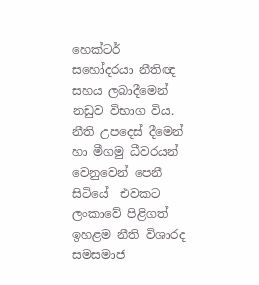හෙක්ටර් සහෝදරයා නීතිඥ සහය ලබාදීමෙන් නඩුව විභාග විය. නීති උපදෙස් දීමෙන් හා මීගමු ධීවරයන් වෙනුවෙන් පෙනී සිටියේ  එවකට ලංකාවේ පිළිගත් ඉහළම නීති විශාරද සමසමාජ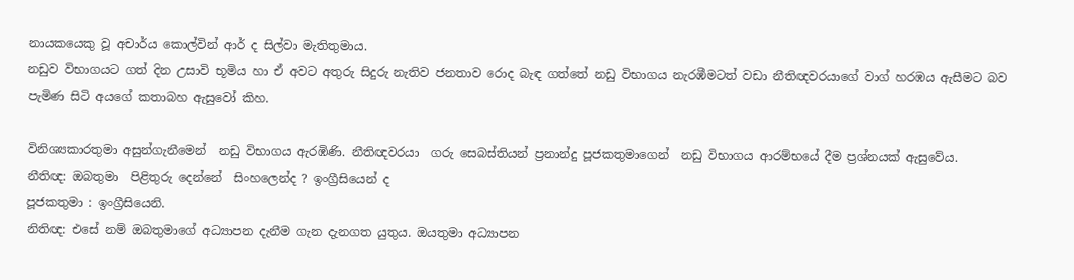නායකයෙකු වූ අචාර්ය කොල්වින් ආර් ද සිල්වා මැතිතුමාය.
නඩුව විභාගයට ගත් දින උසාවි භූමිය හා ඒ අවට අතුරු සිදුරු නැතිව ජනතාව රොද බැඳ ගත්තේ නඩු විභාගය නැරඹීමටත් වඩා නීතිඥවරයාගේ වාග් හරඹය ඇසීමට බව පැමිණ සිටි අයගේ කතාබහ ඇසුවෝ කිහ.

විනිශ්‍යකාරතුමා අසුන්ගැනීමෙන්  නඩු විභාගය ඇරඹිණි. නීතිඥවරයා  ගරු සෙබස්තියන් ප්‍රනාන්දු පූජකතුමාගෙන්  නඩු විභාගය ආරම්භයේ දීම ප්‍රශ්නයක් ඇසුවේය.
නීතිඥ: ඔබතුමා  පිළිතුරු දෙන්නේ  සිංහලෙන්ද ? ඉංග්‍රීසියෙන් ද
පූජකතුමා : ඉංග්‍රීසියෙනි.
නිතිඥ: එසේ නම් ඔබතුමාගේ අධ්‍යාපන දැනීම ගැන දැනගත යුතුය. ඔයතුමා අධ්‍යාපන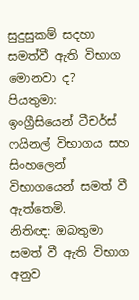සුදුසුකම් සදහා සමත්වී ඇති විභාග මොනවා ද?
පියතුමා:  ඉංග්‍රීසියෙන් ටීචර්ස් ෆයිනල් විභාගය සහ සිංහලෙන් විභාගයෙන් සමත් වී ඇත්තෙමි.
නිතිඥ: ඔබතුමා සමත් වී ඇති විභාග අනුව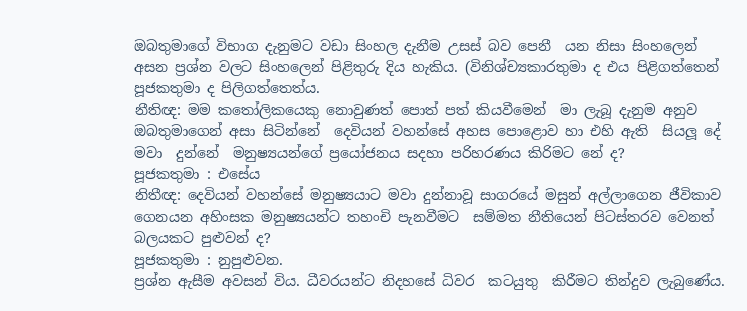ඔබතුමාගේ විභාග දැනුමට වඩා සිංහල දැනීම උසස් බව පෙනී  යන නිසා සිංහලෙන් අසන ප්‍රශ්න වලට සිංහලෙන් පිළිතුරු දිය හැකිය. (විනිශ්ච්‍යකාරතුමා ද එය පිළිගත්තෙන්  පූජකතුමා ද පිලිගත්තෙත්ය.
නීතිඥ: මම කතෝලිකයෙකු නොවුණත් පොත් පත් කියවීමෙන්  මා ලැබූ දැනුම අනුව  ඔබතුමාගෙන් අසා සිටින්නේ  දෙවියන් වහන්සේ අහස පොළොව හා එහි ඇති  සියලූ දේ මවා  දුන්නේ  මනුෂ්‍යයන්ගේ ප්‍රයෝජනය සදහා පරිහරණය කිරිමට නේ ද?
පූජකතුමා : එසේය
නිතීඥ: දෙවියන් වහන්සේ මනුෂ්‍යයාට මවා දුන්නාවූ සාගරයේ මසුන් අල්ලාගෙන ජීවිකාව ගෙනයන අහිංසක මනුෂ්‍යයන්ට තහංචි පැනවීමට  සම්මත නීතියෙන් පිටස්තරව වෙනත් බලයකට පුළුවන් ද?
පූජකතුමා : නුපුළුවන.
ප්‍රශ්න ඇසීම අවසන් විය. ධීවරයන්ට නිදහසේ ධිවර  කටයුතු  කිරීමට තින්දුව ලැබුණේය.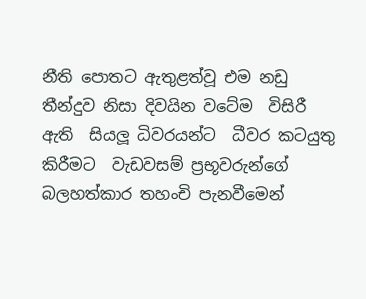නීති පොතට ඇතුළත්වූ එම නඩු  තීන්දුව නිසා දිවයින වටේම  විසිරී ඇති  සියලූ ධිවරයන්ට  ධීවර කටයුතු කිරීමට  වැඩවසම් ප්‍රභූවරුන්ගේ  බලහත්කාර තහංචි පැනවීමෙන්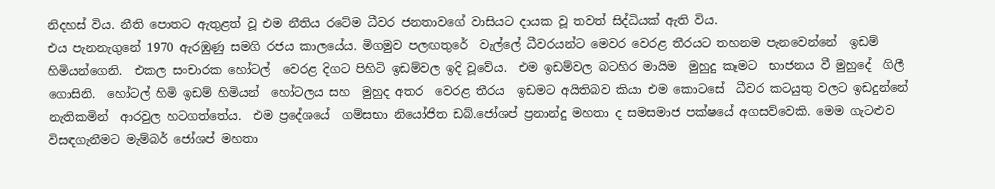නිදහස් විය. නීති පොතට ඇතුළත් වූ එම නීතිය රටේම ධීවර ජනතාවගේ වාසියට දායක වූ තවත් සිද්ධියක් ඇති විය.
එය පැනනැගුනේ 1970 ඇරඹුණු සමගි රජය කාලයේය. මිගමුව පලඟතුරේ  වැල්ලේ ධීවරයන්ට මෙවර වෙරළ තීරයට තහනම පැනවෙන්නේ  ඉඩම් හිමියන්ගෙනි.  එකල සංචාරක හෝටල්  වෙරළ දිගට පිහිටි ඉඩම්වල ඉදි වූවේය.  එම ඉඩම්වල බටහිර මායිම  මුහුදු කෑමට  භාජනය වී මුහුදේ  ගිලී ගොසිනි.  හෝටල් හිමි ඉඩම් හිමියන්  හෝටලය සහ  මුහුද අතර  වෙරළ තීරය  ඉඩමට අයිතිබව කියා එම කොටසේ  ධීවර කටයුතු වලට ඉඩදුන්නේ  නැතිකමින්  ආරවුල හටගත්තේය.  එම ප්‍රදේශයේ  ගම්සභා නියෝජිත ඩබ්.ජෝශප් ප්‍රනාන්දු මහතා ද සමසමාජ පක්ෂයේ අගසව්වෙකි. මෙම ගැටළුව විසඳගැනීමට මැම්බර් ජෝශප් මහතා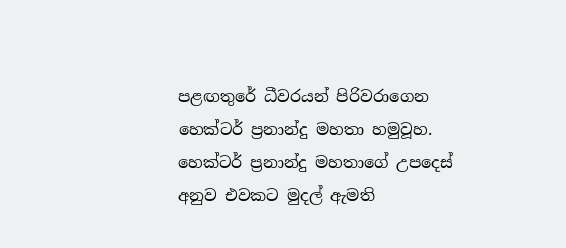පළඟතුරේ ධීවරයන් පිරිවරාගෙන  හෙක්ටර් ප්‍රනාන්දු මහතා හමුවූහ.  හෙක්ටර් ප්‍රනාන්දු මහතාගේ උපදෙස්  අනුව එවකට මුදල් ඇමති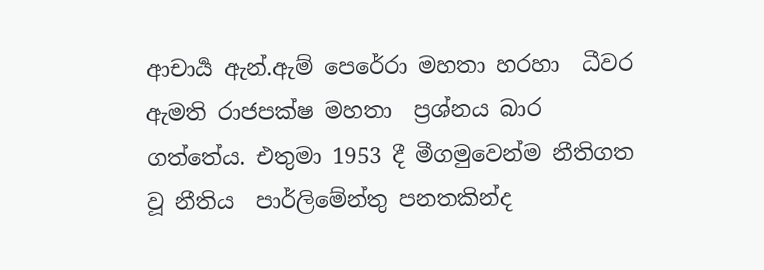ආචාර්‍ය ඇන්.ඇම් පෙරේරා මහතා හරහා  ධීවර ඇමති රාජපක්ෂ මහතා  ප්‍රශ්නය බාර ගත්තේය. එතුමා 1953 දී මීගමුවෙන්ම නීතිගත වූ නීතිය  පාර්ලිමේන්තු පනතකින්ද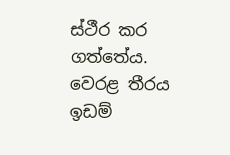ස්ථීර කර ගත්තේය.  වෙරළ තීරය ඉඩම්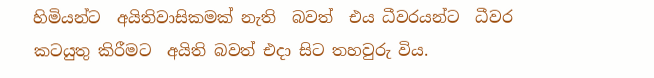හිමියන්ට  අයිතිවාසිකමක් නැති  බවත්  එය ධීවරයන්ට  ධීවර කටයුතු කිරීමට  අයිති බවත් එදා සිට තහවුරු විය.